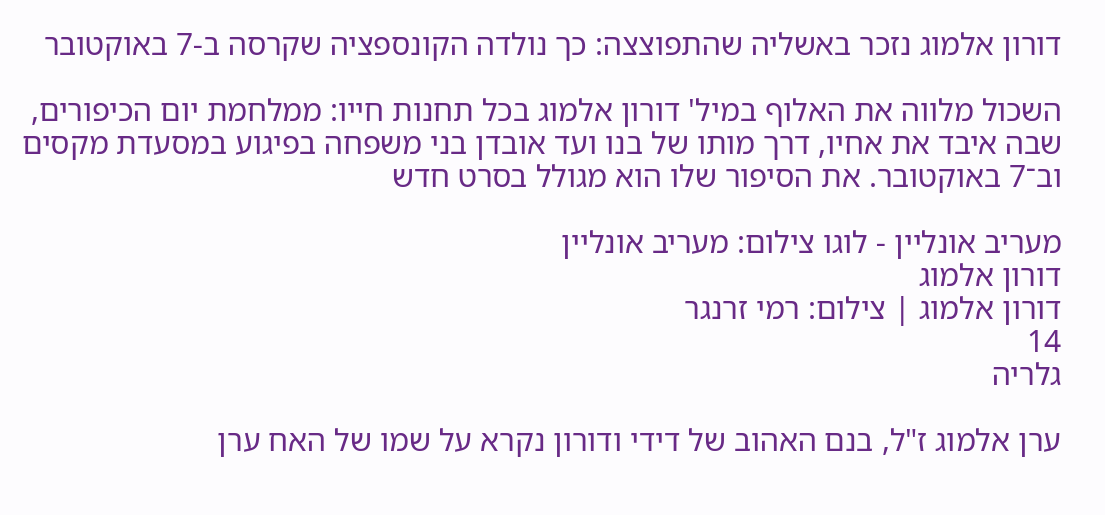דורון אלמוג נזכר באשליה שהתפוצצה: כך נולדה הקונספציה שקרסה ב-7 באוקטובר

השכול מלווה את האלוף במיל' דורון אלמוג בכל תחנות חייו: ממלחמת יום הכיפורים, שבה איבד את אחיו, דרך מותו של בנו ועד אובדן בני משפחה בפיגוע במסעדת מקסים וב־7 באוקטובר. את הסיפור שלו הוא מגולל בסרט חדש

מעריב אונליין - לוגו צילום: מעריב אונליין
דורון אלמוג
דורון אלמוג | צילום: רמי זרנגר
14
גלריה

ערן אלמוג ז"ל, בנם האהוב של דידי ודורון נקרא על שמו של האח ערן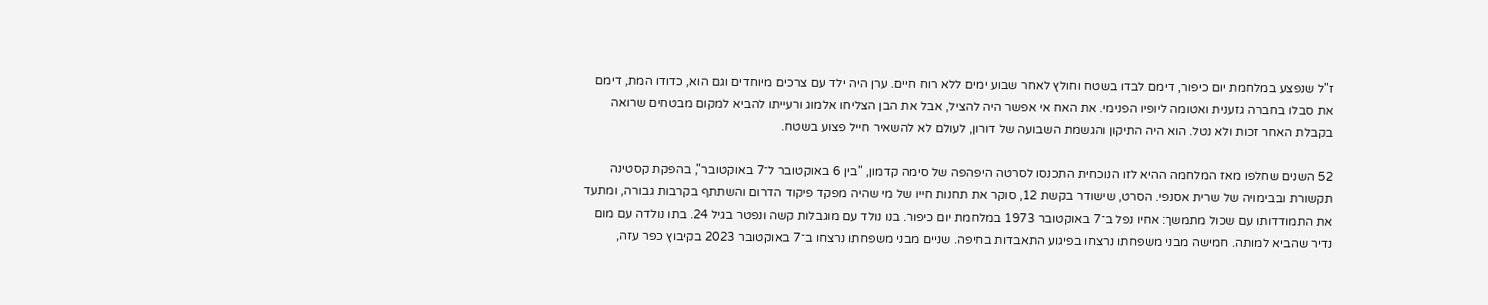ז"ל שנפצע במלחמת יום כיפור, דימם לבדו בשטח וחולץ לאחר שבוע ימים ללא רוח חיים. ערן היה ילד עם צרכים מיוחדים וגם הוא, כדודו המת, דימם את סבלו בחברה גזענית ואטומה ליופיו הפנימי. את האח אי אפשר היה להציל, אבל את הבן הצליחו אלמוג ורעייתו להביא למקום מבטחים שרואה בקבלת האחר זכות ולא נטל. הוא היה התיקון והגשמת השבועה של דורון, לעולם לא להשאיר חייל פצוע בשטח.

52 השנים שחלפו מאז המלחמה ההיא לזו הנוכחית התכנסו לסרטה היפהפה של סימה קדמון, "בין 6 באוקטובר ל־7 באוקטובר", בהפקת קסטינה תקשורת ובבימויה של שרית אסנפי. הסרט, שישודר בקשת 12, סוקר את תחנות חייו של מי שהיה מפקד פיקוד הדרום והשתתף בקרבות גבורה, ומתעד את התמודדותו עם שכול מתמשך: אחיו נפל ב־7 באוקטובר 1973 במלחמת יום כיפור. בנו נולד עם מוגבלות קשה ונפטר בגיל 24. בתו נולדה עם מום נדיר שהביא למותה. חמישה מבני משפחתו נרצחו בפיגוע התאבדות בחיפה. שניים מבני משפחתו נרצחו ב־7 באוקטובר 2023 בקיבוץ כפר עזה,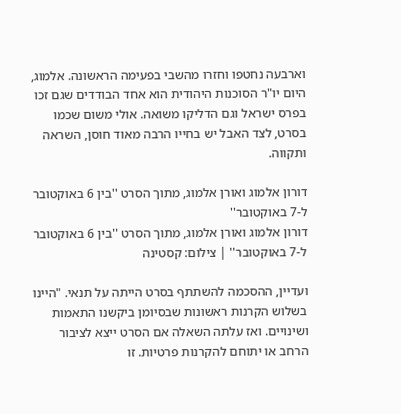וארבעה נחטפו וחזרו מהשבי בפעימה הראשונה. אלמוג, היום יו"ר הסוכנות היהודית הוא אחד הבודדים שגם זכו בפרס ישראל וגם הדליקו משואה. אולי משום שכמו בסרט, לצד האבל יש בחייו הרבה מאוד חוסן, השראה ותקווה.

דורון אלמוג ואורן אלמוג, מתוך הסרט ''בין 6 באוקטובר ל-7 באוקטובר''
דורון אלמוג ואורן אלמוג, מתוך הסרט ''בין 6 באוקטובר ל-7 באוקטובר'' | צילום: קסטינה

ועדיין, ההסכמה להשתתף בסרט הייתה על תנאי. "היינו בשלוש הקרנות ראשונות שבסיומן ביקשנו התאמות ושינויים. ואז עלתה השאלה אם הסרט ייצא לציבור הרחב או יתוחם להקרנות פרטיות. זו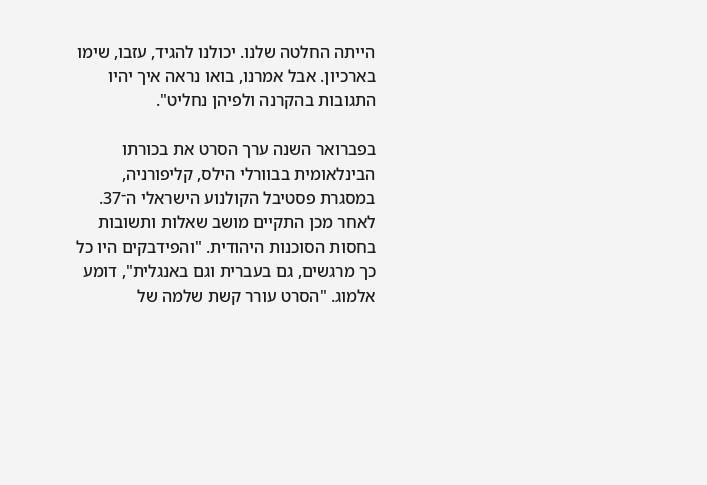הייתה החלטה שלנו. יכולנו להגיד, עזבו, שימו בארכיון. אבל אמרנו, בואו נראה איך יהיו התגובות בהקרנה ולפיהן נחליט".

בפברואר השנה ערך הסרט את בכורתו הבינלאומית בבוורלי הילס, קליפורניה, במסגרת פסטיבל הקולנוע הישראלי ה־37. לאחר מכן התקיים מושב שאלות ותשובות בחסות הסוכנות היהודית. "והפידבקים היו כל כך מרגשים, גם בעברית וגם באנגלית", דומע אלמוג. "הסרט עורר קשת שלמה של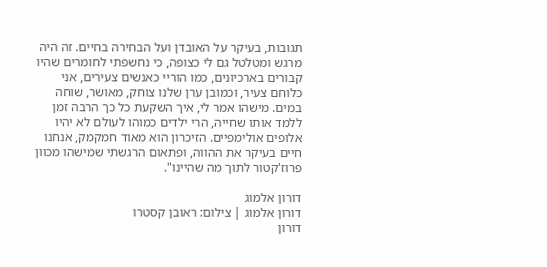תגובות, בעיקר על האובדן ועל הבחירה בחיים. זה היה מרגש ומטלטל גם לי כצופה, כי נחשפתי לחומרים שהיו קבורים בארכיונים, כמו הוריי כאנשים צעירים, אני כלוחם צעיר, וכמובן ערן שלנו צוחק, מאושר, שוחה במים. מישהו אמר לי, איך השקעת כל כך הרבה זמן ללמד אותו שחייה, הרי ילדים כמוהו לעולם לא יהיו אלופים אולימפיים. הזיכרון הוא מאוד חמקמק, אנחנו חיים בעיקר את ההווה, ופתאום הרגשתי שמישהו מכוון פרוז'קטור לתוך מה שהיינו".

דורון אלמוג
דורון אלמוג | צילום: ראובן קסטרו
דורון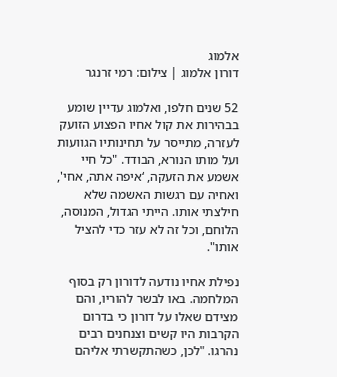אלמוג
דורון אלמוג | צילום: רמי זרנגר

52 שנים חלפו, ואלמוג עדיין שומע בבהירות את קול אחיו הפצוע הזועק לעזרה, מתייסר על תחינותיו הגוועות ועל מותו הנורא, הבודד. "כל חיי אשמע את הזעקה, ‘איפה אתה, אחי', ואחיה עם רגשות האשמה שלא חילצתי אותו. הייתי הגדול, המנוסה, הלוחם, וכל זה לא עזר כדי להציל אותו".

נפילת אחיו נודעה לדורון רק בסוף המלחמה. באו לבשר להוריו, והם מצידם שאלו על דורון כי בדרום הקרבות היו קשים וצנחנים רבים נהרגו. "לכן, כשהתקשרתי אליהם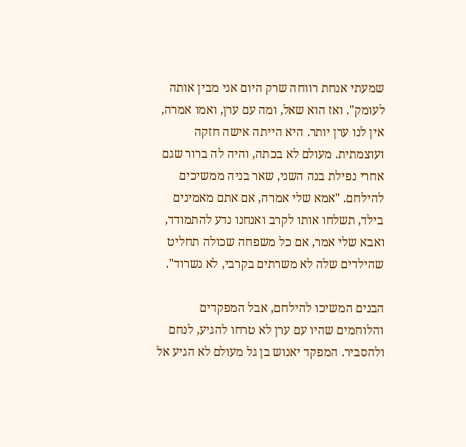שמעתי אנחת רווחה שרק היום אני מבין אותה לעומק". ואז הוא שאל, ומה עם ערן, ואמו אמרה, אין לנו ערן יותר. היא הייתה אישה חזקה ועוצמתית. מעולם לא בכתה, והיה לה ברור שגם אחרי נפילת בנה השני, שאר בניה ממשיכים להילחם. "אמא שלי אמרה, אם אתם מאמינים בילד, תשלחו אותו לקרב ואנחנו נדע להתמודד, ואבא שלי אמר, אם כל משפחה שכולה תחליט שהילדים שלה לא משרתים בקרבי, לא נשרוד".

הבנים המשיכו להילחם, אבל המפקדים והלוחמים שהיו עם ערן לא טרחו להגיע, לנחם ולהסביר. המפקד יאנוש בן גל מעולם לא הגיע אל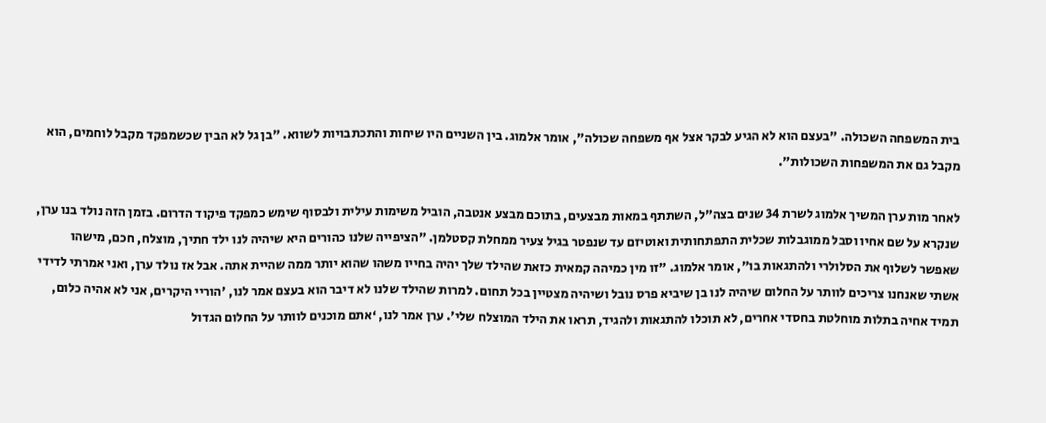בית המשפחה השכולה. "בעצם הוא לא הגיע לבקר אצל אף משפחה שכולה", אומר אלמוג. בין השניים היו שיחות והתכתבויות לשווא. "בן גל לא הבין שכשמפקד מקבל לוחמים, הוא מקבל גם את המשפחות השכולות".

לאחר מות ערן המשיך אלמוג לשרת 34 שנים בצה"ל, השתתף במאות מבצעים, בתוכם מבצע אנטבה, הוביל משימות עילית ולבסוף שימש כמפקד פיקוד הדרום. בזמן הזה נולד בנו ערן, שנקרא על שם אחיו וסבל ממוגבלות שכלית התפתחותית ואוטיזם עד שנפטר בגיל צעיר ממחלת קסטלמן. "הציפייה שלנו כהורים היא שיהיה לנו ילד חתיך, מוצלח, חכם, מישהו שאפשר לשלוף את הסלולרי ולהתגאות בו", אומר אלמוג. "זו מין כמיהה קמאית כזאת שהילד שלך יהיה בחייו משהו שהוא יותר ממה שהיית אתה. אבל אז נולד ערן, ואני אמרתי לדידי אשתי שאנחנו צריכים לוותר על החלום שיהיה לנו בן שיביא פרס נובל ושיהיה מצטיין בכל תחום. למרות שהילד שלנו לא דיבר הוא בעצם אמר לנו, 'הוריי היקרים, אני לא אהיה כלום, תמיד אחיה בתלות מוחלטת בחסדי אחרים, לא תוכלו להתגאות ולהגיד, תראו את הילד המוצלח שלי'. ערן אמר לנו, ‘אתם מוכנים לוותר על החלום הגדול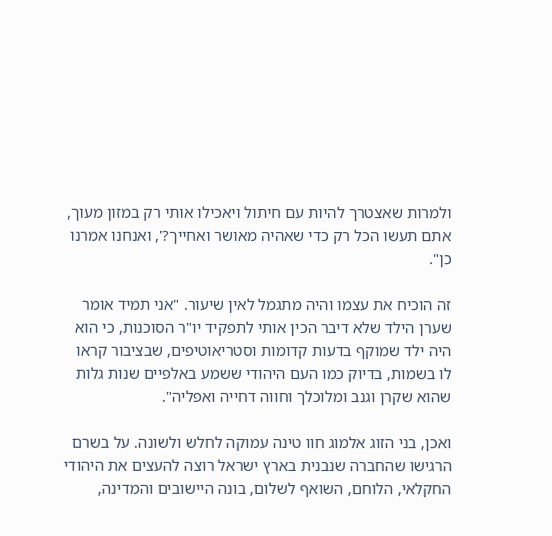ולמרות שאצטרך להיות עם חיתול ויאכילו אותי רק במזון מעוך, אתם תעשו הכל רק כדי שאהיה מאושר ואחייך?', ואנחנו אמרנו כן".

זה הוכיח את עצמו והיה מתגמל לאין שיעור. "אני תמיד אומר שערן הילד שלא דיבר הכין אותי לתפקיד יו"ר הסוכנות, כי הוא היה ילד שמוקף בדעות קדומות וסטריאוטיפים, שבציבור קראו לו בשמות, בדיוק כמו העם היהודי ששמע באלפיים שנות גלות שהוא שקרן וגנב ומלוכלך וחווה דחייה ואפליה".

ואכן, בני הזוג אלמוג חוו טינה עמוקה לחלש ולשונה. על בשרם הרגישו שהחברה שנבנית בארץ ישראל רוצה להעצים את היהודי החקלאי, הלוחם, השואף לשלום, בונה היישובים והמדינה,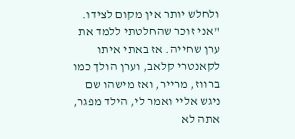ולחלש יותר אין מקום לצידו. "אני זוכר שהחלטתי ללמד את ערן שחייה. אז באתי איתו לקאנטרי קלאב, וערן הולך כמו ברווז, מרייר, ואז מישהו שם ניגש אליי ואמר לי, הילד מפגר, אתה לא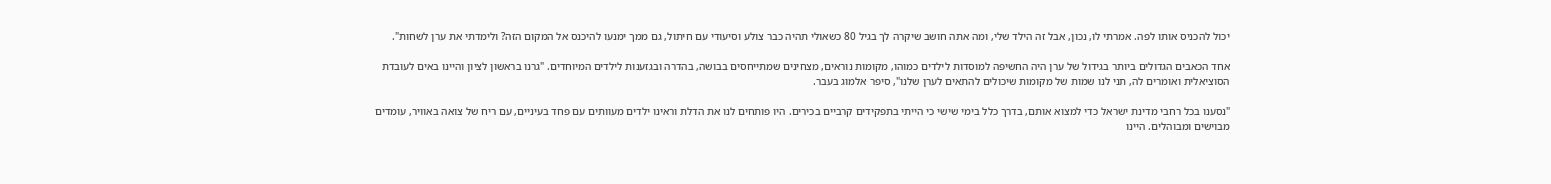יכול להכניס אותו לפה. אמרתי לו, נכון, אבל זה הילד שלי, ומה אתה חושב שיקרה לך בגיל 80 כשאולי תהיה כבר צולע וסיעודי עם חיתול, גם ממך ימנעו להיכנס אל המקום הזה? ולימדתי את ערן לשחות".

אחד הכאבים הגדולים ביותר בגידול של ערן היה החשיפה למוסדות לילדים כמוהו, מקומות נוראים, מצחינים שמתייחסים בבושה, בהדרה ובגזענות לילדים המיוחדים. "גרנו בראשון לציון והיינו באים לעובדת הסוציאלית ואומרים לה, תני לנו שמות של מקומות שיכולים להתאים לערן שלנו", סיפר אלמוג בעבר.

"נסענו בכל רחבי מדינת ישראל כדי למצוא אותם, בדרך כלל בימי שישי כי הייתי בתפקידים קרביים בכירים. היו פותחים לנו את הדלת וראינו ילדים מעוותים עם פחד בעיניים, עם ריח של צואה באוויר, עומדים מבוישים ומבוהלים. היינו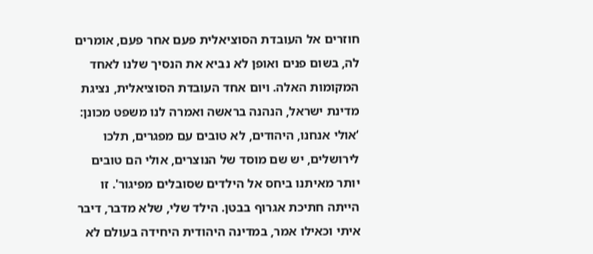חוזרים אל העובדת הסוציאלית פעם אחר פעם, אומרים לה, בשום פנים ואופן לא נביא את הנסיך שלנו לאחד המקומות האלה. ויום אחד העובדת הסוציאלית, נציגת מדינת ישראל, הנהנה בראשה ואמרה לנו משפט מכונן: ‘אולי אנחנו, היהודים, לא טובים עם מפגרים, תלכו לירושלים, יש שם מוסד של הנוצרים, אולי הם טובים יותר מאיתנו ביחס אל הילדים שסובלים מפיגור'. זו הייתה חתיכת אגרוף בבטן. הילד שלי, שלא מדבר, דיבר איתי וכאילו אמר, במדינה היהודית היחידה בעולם לא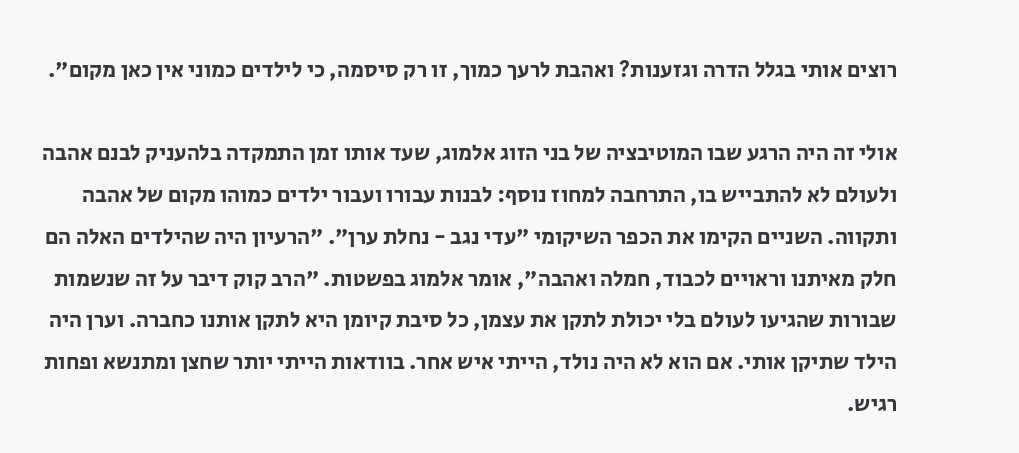רוצים אותי בגלל הדרה וגזענות? ואהבת לרעך כמוך, זו רק סיסמה, כי לילדים כמוני אין כאן מקום".

אולי זה היה הרגע שבו המוטיבציה של בני הזוג אלמוג, שעד אותו זמן התמקדה בלהעניק לבנם אהבה ולעולם לא להתבייש בו, התרחבה למחוז נוסף: לבנות עבורו ועבור ילדים כמוהו מקום של אהבה ותקווה. השניים הקימו את הכפר השיקומי "עדי נגב - נחלת ערן". "הרעיון היה שהילדים האלה הם חלק מאיתנו וראויים לכבוד, חמלה ואהבה", אומר אלמוג בפשטות. "הרב קוק דיבר על זה שנשמות שבורות שהגיעו לעולם בלי יכולת לתקן את עצמן, כל סיבת קיומן היא לתקן אותנו כחברה. וערן היה הילד שתיקן אותי. אם הוא לא היה נולד, הייתי איש אחר. בוודאות הייתי יותר שחצן ומתנשא ופחות רגיש.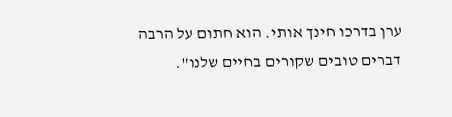ערן בדרכו חינך אותי. הוא חתום על הרבה דברים טובים שקורים בחיים שלנו".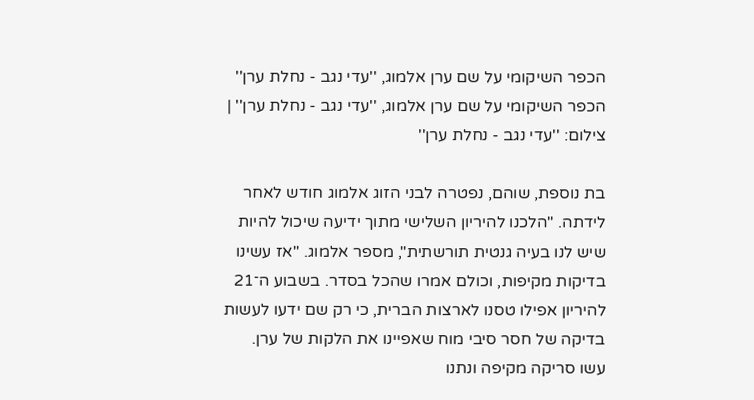הכפר השיקומי על שם ערן אלמוג, ''עדי נגב - נחלת ערן''
הכפר השיקומי על שם ערן אלמוג, ''עדי נגב - נחלת ערן'' | צילום: ''עדי נגב - נחלת ערן''

בת נוספת, שוהם, נפטרה לבני הזוג אלמוג חודש לאחר לידתה. "הלכנו להיריון השלישי מתוך ידיעה שיכול להיות שיש לנו בעיה גנטית תורשתית", מספר אלמוג. "אז עשינו בדיקות מקיפות, וכולם אמרו שהכל בסדר. בשבוע ה־21 להיריון אפילו טסנו לארצות הברית, כי רק שם ידעו לעשות בדיקה של חסר סיבי מוח שאפיינו את הלקות של ערן. עשו סריקה מקיפה ונתנו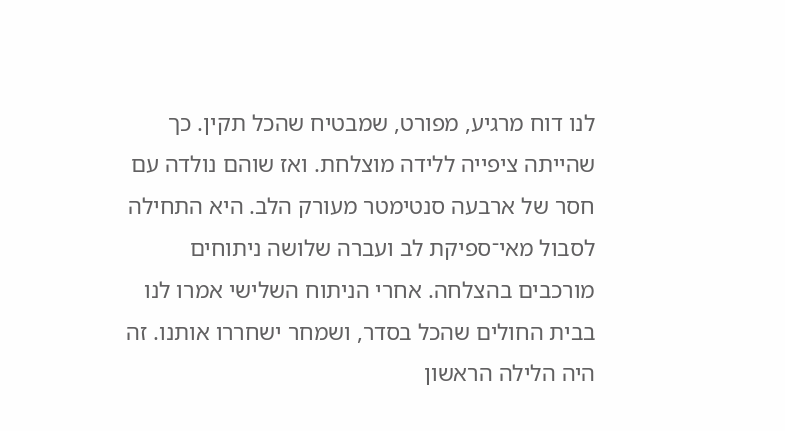לנו דוח מרגיע, מפורט, שמבטיח שהכל תקין. כך שהייתה ציפייה ללידה מוצלחת. ואז שוהם נולדה עם חסר של ארבעה סנטימטר מעורק הלב. היא התחילה לסבול מאי־ספיקת לב ועברה שלושה ניתוחים מורכבים בהצלחה. אחרי הניתוח השלישי אמרו לנו בבית החולים שהכל בסדר, ושמחר ישחררו אותנו. זה היה הלילה הראשון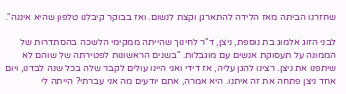שחזרנו הביתה מאז הלידה להתארגן וקצת לנשום. ואז בבוקר קיבלנו טלפון שהיא איננה".

לבני הזוג אלמוג בת נוספת, ניצן, ד"ר לחינוך שהייתה ממקימי הלשכה בהסתדרות של הממונה על תעסוקת אנשים עם מוגבלות. "בשנים הראשונות לפטירתה של שוהם לא שיתפנו את ניצן. רצינו להגן עליה, אז דידי ואני היינו עולים לקבר שלה בכל שנה לבדנו, ויום אחד ניצן פתחה את זה איתנו. היא אמרה, אתם יודעים מה אני עברתי? הייתה לי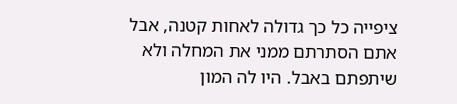ציפייה כל כך גדולה לאחות קטנה, אבל אתם הסתרתם ממני את המחלה ולא שיתפתם באבל. היו לה המון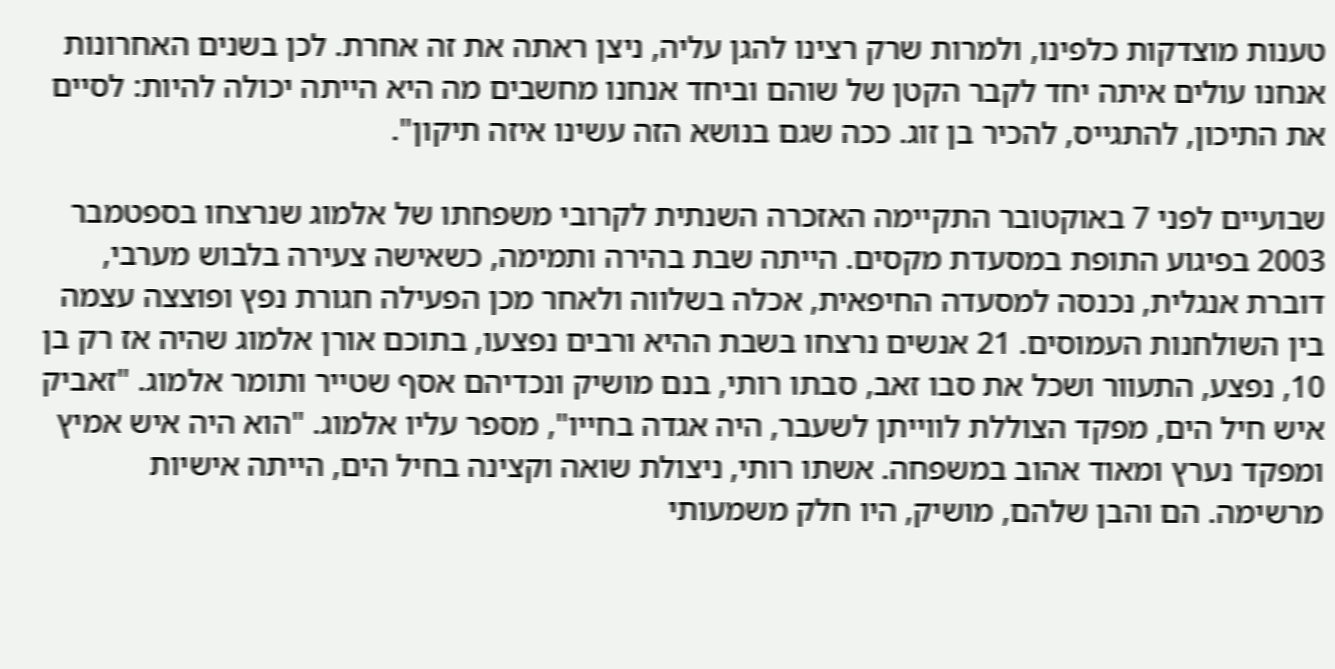טענות מוצדקות כלפינו, ולמרות שרק רצינו להגן עליה, ניצן ראתה את זה אחרת. לכן בשנים האחרונות אנחנו עולים איתה יחד לקבר הקטן של שוהם וביחד אנחנו מחשבים מה היא הייתה יכולה להיות: לסיים את התיכון, להתגייס, להכיר בן זוג. ככה שגם בנושא הזה עשינו איזה תיקון".

שבועיים לפני 7 באוקטובר התקיימה האזכרה השנתית לקרובי משפחתו של אלמוג שנרצחו בספטמבר 2003 בפיגוע התופת במסעדת מקסים. הייתה שבת בהירה ותמימה, כשאישה צעירה בלבוש מערבי, דוברת אנגלית, נכנסה למסעדה החיפאית, אכלה בשלווה ולאחר מכן הפעילה חגורת נפץ ופוצצה עצמה בין השולחנות העמוסים. 21 אנשים נרצחו בשבת ההיא ורבים נפצעו, בתוכם אורן אלמוג שהיה אז רק בן 10, נפצע, התעוור ושכל את סבו זאב, סבתו רותי, בנם מושיק ונכדיהם אסף שטייר ותומר אלמוג. "זאביק איש חיל הים, מפקד הצוללת לווייתן לשעבר, היה אגדה בחייו", מספר עליו אלמוג. "הוא היה איש אמיץ ומפקד נערץ ומאוד אהוב במשפחה. אשתו רותי, ניצולת שואה וקצינה בחיל הים, הייתה אישיות מרשימה. הם והבן שלהם, מושיק, היו חלק משמעותי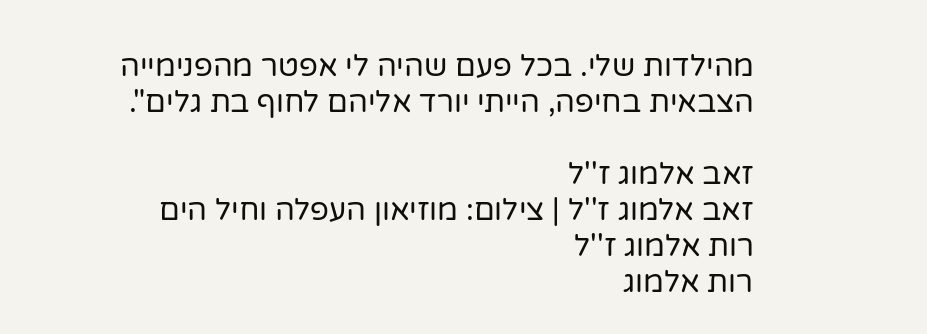מהילדות שלי. בכל פעם שהיה לי אפטר מהפנימייה הצבאית בחיפה, הייתי יורד אליהם לחוף בת גלים".

זאב אלמוג ז''ל
זאב אלמוג ז''ל | צילום: מוזיאון העפלה וחיל הים
רות אלמוג ז''ל
רות אלמוג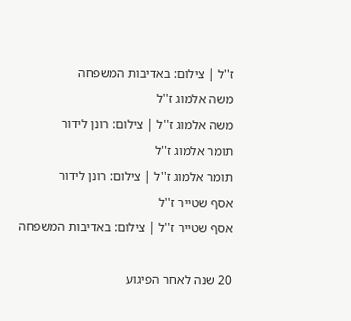ז''ל | צילום: באדיבות המשפחה
משה אלמוג ז''ל
משה אלמוג ז''ל | צילום: רונן לידור
תומר אלמוג ז''ל
תומר אלמוג ז''ל | צילום: רונן לידור
אסף שטייר ז''ל
אסף שטייר ז''ל | צילום: באדיבות המשפחה

20 שנה לאחר הפיגוע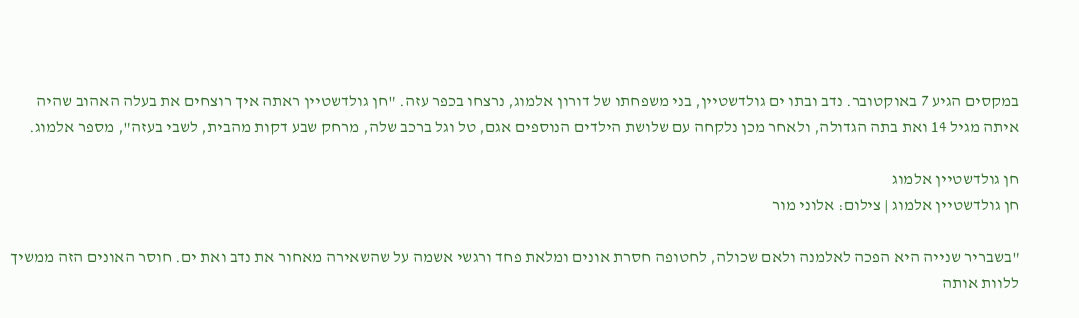במקסים הגיע 7 באוקטובר. נדב ובתו ים גולדשטיין, בני משפחתו של דורון אלמוג, נרצחו בכפר עזה. "חן גולדשטיין ראתה איך רוצחים את בעלה האהוב שהיה איתה מגיל 14 ואת בתה הגדולה, ולאחר מכן נלקחה עם שלושת הילדים הנוספים אגם, טל וגל ברכב שלה, מרחק שבע דקות מהבית, לשבי בעזה", מספר אלמוג.

חן גולדשטיין אלמוג
חן גולדשטיין אלמוג | צילום: אלוני מור

"בשבריר שנייה היא הפכה לאלמנה ולאם שכולה, לחטופה חסרת אונים ומלאת פחד ורגשי אשמה על שהשאירה מאחור את נדב ואת ים. חוסר האונים הזה ממשיך ללוות אותה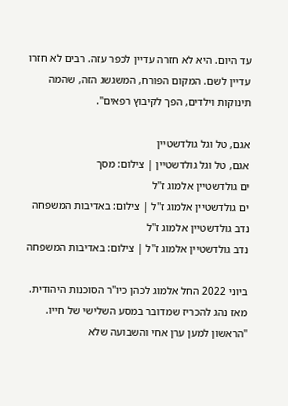עד היום. היא לא חזרה עדיין לכפר עזה. רבים לא חזרו עדיין לשם. המקום הפורח, המשגשג הזה, שהמה תינוקות וילדים, הפך לקיבוץ רפאים".

אגם, טל וגל גולדשטיין
אגם, טל וגל גולדשטיין | צילום: מסך
ים גולדשטיין אלמוג ז''ל
ים גולדשטיין אלמוג ז''ל | צילום: באדיבות המשפחה
נדב גולדשטיין אלמוג ז''ל
נדב גולדשטיין אלמוג ז''ל | צילום: באדיבות המשפחה

ביוני 2022 החל אלמוג לכהן כיו"ר הסוכנות היהודית. מאז נהג להכריז שמדובר במסע השלישי של חייו. "הראשון למען ערן אחי והשבועה שלא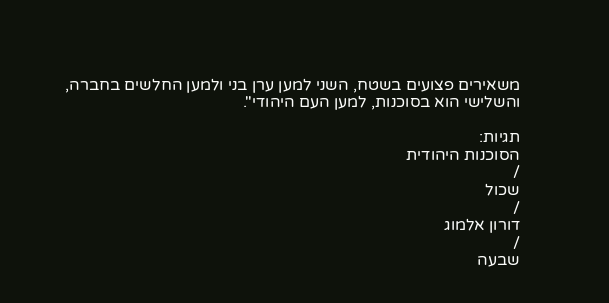משאירים פצועים בשטח, השני למען ערן בני ולמען החלשים בחברה, והשלישי הוא בסוכנות, למען העם היהודי".

תגיות:
הסוכנות היהודית
/
שכול
/
דורון אלמוג
/
שבעה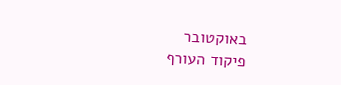באוקטובר
פיקוד העורף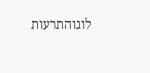לוגוהתרעות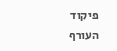פיקוד העורף